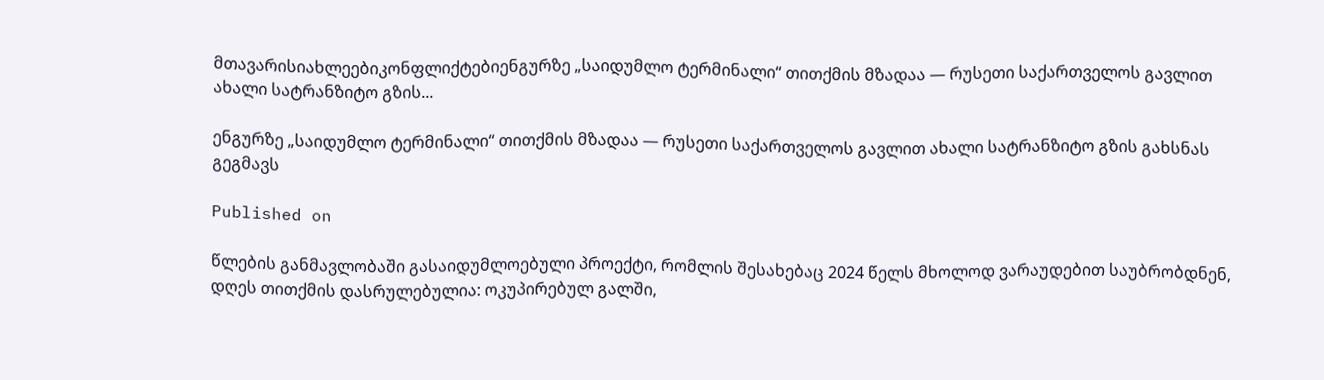მთავარისიახლეებიკონფლიქტებიენგურზე „საიდუმლო ტერმინალი“ თითქმის მზადაა — რუსეთი საქართველოს გავლით ახალი სატრანზიტო გზის...

ენგურზე „საიდუმლო ტერმინალი“ თითქმის მზადაა — რუსეთი საქართველოს გავლით ახალი სატრანზიტო გზის გახსნას გეგმავს

Published on

წლების განმავლობაში გასაიდუმლოებული პროექტი, რომლის შესახებაც 2024 წელს მხოლოდ ვარაუდებით საუბრობდნენ, დღეს თითქმის დასრულებულია: ოკუპირებულ გალში,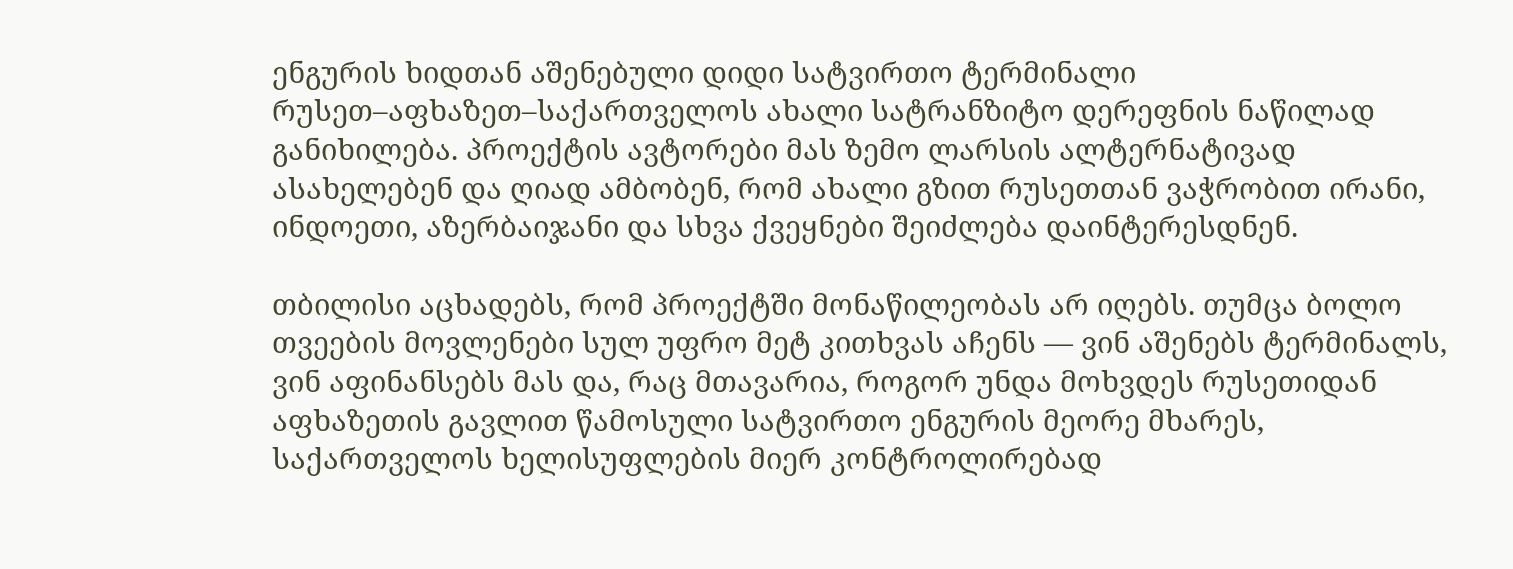ენგურის ხიდთან აშენებული დიდი სატვირთო ტერმინალი რუსეთ–აფხაზეთ–საქართველოს ახალი სატრანზიტო დერეფნის ნაწილად განიხილება. პროექტის ავტორები მას ზემო ლარსის ალტერნატივად ასახელებენ და ღიად ამბობენ, რომ ახალი გზით რუსეთთან ვაჭრობით ირანი, ინდოეთი, აზერბაიჯანი და სხვა ქვეყნები შეიძლება დაინტერესდნენ.

თბილისი აცხადებს, რომ პროექტში მონაწილეობას არ იღებს. თუმცა ბოლო თვეების მოვლენები სულ უფრო მეტ კითხვას აჩენს — ვინ აშენებს ტერმინალს, ვინ აფინანსებს მას და, რაც მთავარია, როგორ უნდა მოხვდეს რუსეთიდან აფხაზეთის გავლით წამოსული სატვირთო ენგურის მეორე მხარეს, საქართველოს ხელისუფლების მიერ კონტროლირებად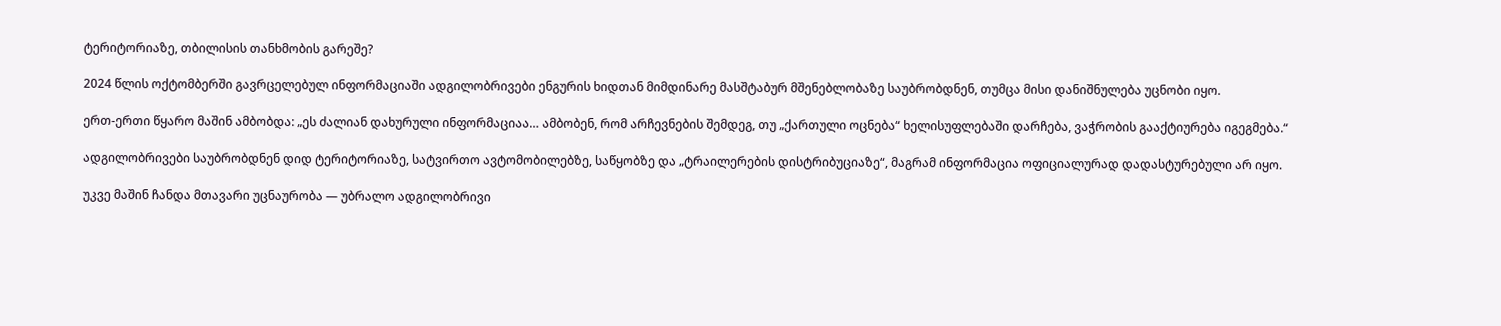ტერიტორიაზე, თბილისის თანხმობის გარეშე?

2024 წლის ოქტომბერში გავრცელებულ ინფორმაციაში ადგილობრივები ენგურის ხიდთან მიმდინარე მასშტაბურ მშენებლობაზე საუბრობდნენ, თუმცა მისი დანიშნულება უცნობი იყო.

ერთ-ერთი წყარო მაშინ ამბობდა: „ეს ძალიან დახურული ინფორმაციაა… ამბობენ, რომ არჩევნების შემდეგ, თუ „ქართული ოცნება“ ხელისუფლებაში დარჩება, ვაჭრობის გააქტიურება იგეგმება.“

ადგილობრივები საუბრობდნენ დიდ ტერიტორიაზე, სატვირთო ავტომობილებზე, საწყობზე და „ტრაილერების დისტრიბუციაზე“, მაგრამ ინფორმაცია ოფიციალურად დადასტურებული არ იყო.

უკვე მაშინ ჩანდა მთავარი უცნაურობა — უბრალო ადგილობრივი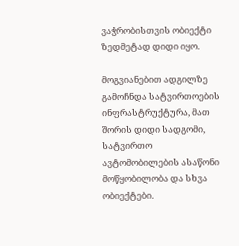ვაჭრობისთვის ობიექტი ზედმეტად დიდი იყო.

მოგვიანებით ადგილზე გამოჩნდა სატვირთოების ინფრასტრუქტურა, მათ შორის დიდი სადგომი, სატვირთო ავტომობილების ასაწონი მოწყობილობა და სხვა ობიექტები.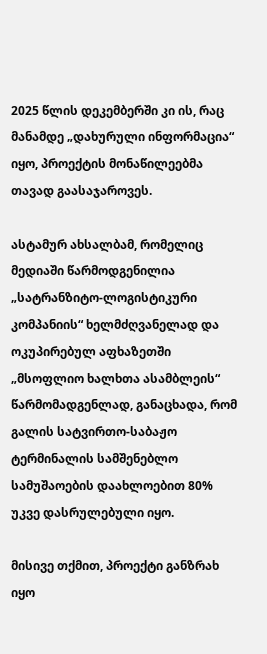2025 წლის დეკემბერში კი ის, რაც მანამდე „დახურული ინფორმაცია“ იყო, პროექტის მონაწილეებმა თავად გაასაჯაროვეს.

ასტამურ ახსალბამ, რომელიც მედიაში წარმოდგენილია „სატრანზიტო-ლოგისტიკური კომპანიის“ ხელმძღვანელად და ოკუპირებულ აფხაზეთში „მსოფლიო ხალხთა ასამბლეის“ წარმომადგენლად, განაცხადა, რომ გალის სატვირთო-საბაჟო ტერმინალის სამშენებლო სამუშაოების დაახლოებით 80% უკვე დასრულებული იყო.

მისივე თქმით, პროექტი განზრახ იყო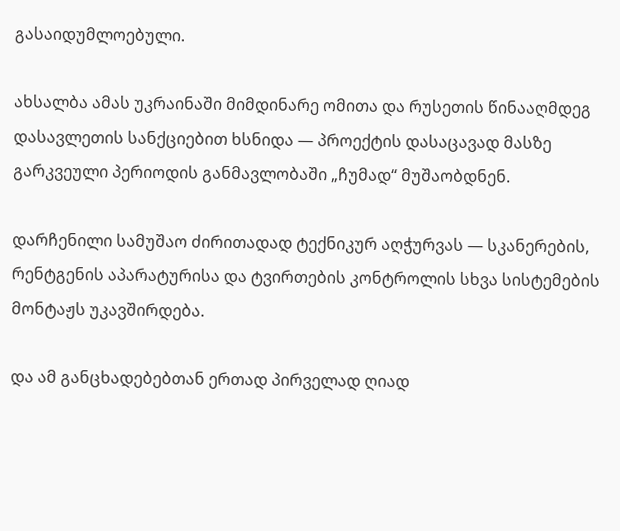გასაიდუმლოებული.

ახსალბა ამას უკრაინაში მიმდინარე ომითა და რუსეთის წინააღმდეგ დასავლეთის სანქციებით ხსნიდა — პროექტის დასაცავად მასზე გარკვეული პერიოდის განმავლობაში „ჩუმად“ მუშაობდნენ.

დარჩენილი სამუშაო ძირითადად ტექნიკურ აღჭურვას — სკანერების, რენტგენის აპარატურისა და ტვირთების კონტროლის სხვა სისტემების მონტაჟს უკავშირდება.

და ამ განცხადებებთან ერთად პირველად ღიად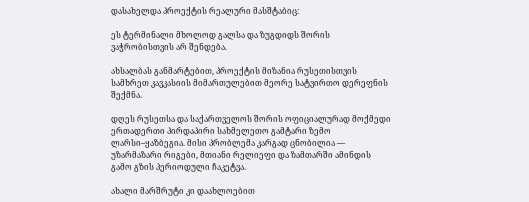დასახელდა პროექტის რეალური მასშტაბიც:

ეს ტერმინალი მხოლოდ გალსა და ზუგდიდს შორის ვაჭრობისთვის არ შენდება.

ახსალბას განმარტებით, პროექტის მიზანია რუსეთისთვის სამხრეთ კავკასიის მიმართულებით მეორე სატვირთო დერეფნის შექმნა.

დღეს რუსეთსა და საქართველოს შორის ოფიციალურად მოქმედი ერთადერთი პირდაპირი სახმელეთო გამტარი ზემო ლარსი–ყაზბეგია. მისი პრობლემა კარგად ცნობილია — უზარმაზარი რიგები, მთიანი რელიეფი და ზამთარში ამინდის გამო გზის პერიოდული ჩაკეტვა.

ახალი მარშრუტი კი დაახლოებით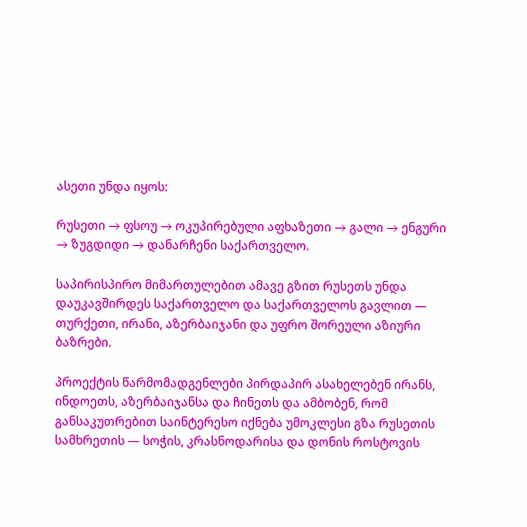ასეთი უნდა იყოს:

რუსეთი → ფსოუ → ოკუპირებული აფხაზეთი → გალი → ენგური → ზუგდიდი → დანარჩენი საქართველო.

საპირისპირო მიმართულებით ამავე გზით რუსეთს უნდა დაუკავშირდეს საქართველო და საქართველოს გავლით — თურქეთი, ირანი, აზერბაიჯანი და უფრო შორეული აზიური ბაზრები.

პროექტის წარმომადგენლები პირდაპირ ასახელებენ ირანს, ინდოეთს, აზერბაიჯანსა და ჩინეთს და ამბობენ, რომ განსაკუთრებით საინტერესო იქნება უმოკლესი გზა რუსეთის სამხრეთის — სოჭის, კრასნოდარისა და დონის როსტოვის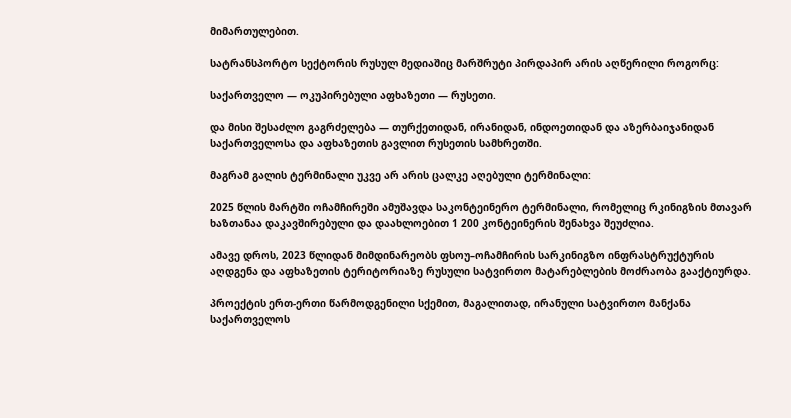მიმართულებით.

სატრანსპორტო სექტორის რუსულ მედიაშიც მარშრუტი პირდაპირ არის აღწერილი როგორც:

საქართველო — ოკუპირებული აფხაზეთი — რუსეთი.

და მისი შესაძლო გაგრძელება — თურქეთიდან, ირანიდან, ინდოეთიდან და აზერბაიჯანიდან საქართველოსა და აფხაზეთის გავლით რუსეთის სამხრეთში.

მაგრამ გალის ტერმინალი უკვე არ არის ცალკე აღებული ტერმინალი:

2025 წლის მარტში ოჩამჩირეში ამუშავდა საკონტეინერო ტერმინალი, რომელიც რკინიგზის მთავარ ხაზთანაა დაკავშირებული და დაახლოებით 1 200 კონტეინერის შენახვა შეუძლია.

ამავე დროს, 2023 წლიდან მიმდინარეობს ფსოუ–ოჩამჩირის სარკინიგზო ინფრასტრუქტურის აღდგენა და აფხაზეთის ტერიტორიაზე რუსული სატვირთო მატარებლების მოძრაობა გააქტიურდა.

პროექტის ერთ-ერთი წარმოდგენილი სქემით, მაგალითად, ირანული სატვირთო მანქანა საქართველოს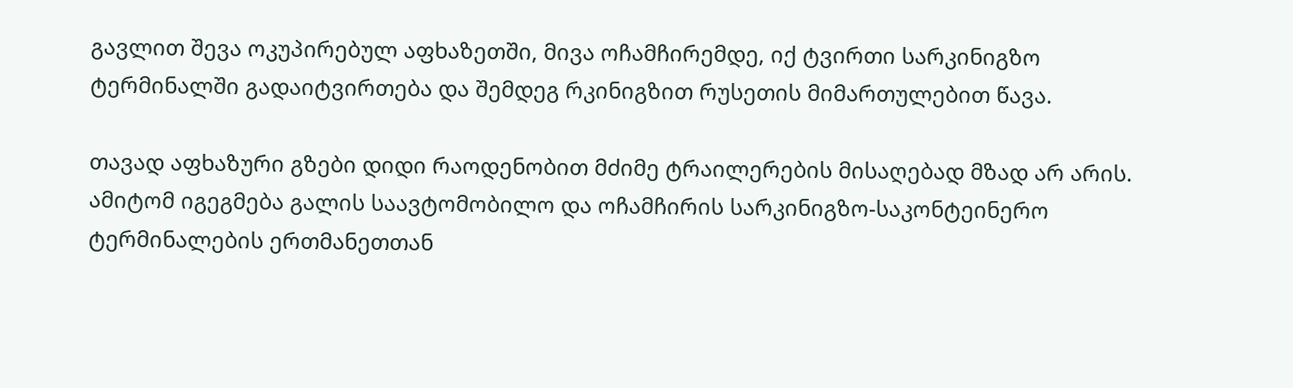გავლით შევა ოკუპირებულ აფხაზეთში, მივა ოჩამჩირემდე, იქ ტვირთი სარკინიგზო ტერმინალში გადაიტვირთება და შემდეგ რკინიგზით რუსეთის მიმართულებით წავა.

თავად აფხაზური გზები დიდი რაოდენობით მძიმე ტრაილერების მისაღებად მზად არ არის. ამიტომ იგეგმება გალის საავტომობილო და ოჩამჩირის სარკინიგზო-საკონტეინერო ტერმინალების ერთმანეთთან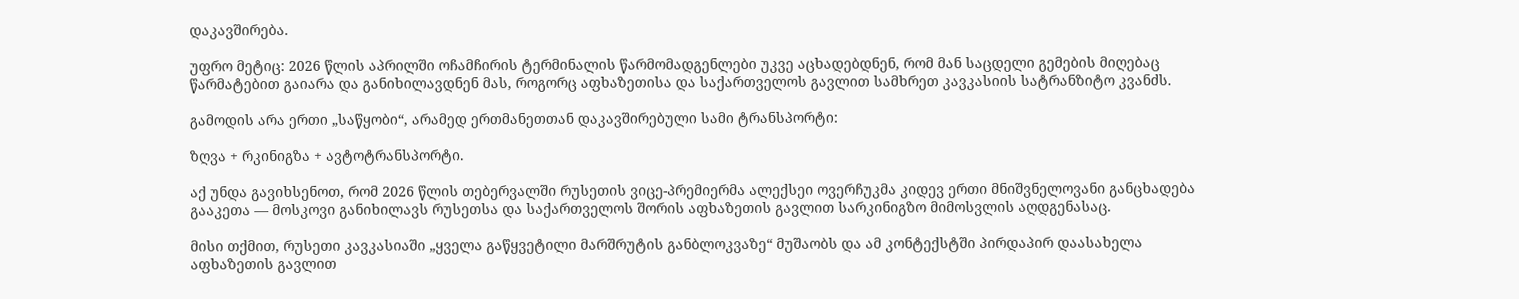დაკავშირება.

უფრო მეტიც: 2026 წლის აპრილში ოჩამჩირის ტერმინალის წარმომადგენლები უკვე აცხადებდნენ, რომ მან საცდელი გემების მიღებაც წარმატებით გაიარა და განიხილავდნენ მას, როგორც აფხაზეთისა და საქართველოს გავლით სამხრეთ კავკასიის სატრანზიტო კვანძს.

გამოდის არა ერთი „საწყობი“, არამედ ერთმანეთთან დაკავშირებული სამი ტრანსპორტი:

ზღვა + რკინიგზა + ავტოტრანსპორტი.

აქ უნდა გავიხსენოთ, რომ 2026 წლის თებერვალში რუსეთის ვიცე-პრემიერმა ალექსეი ოვერჩუკმა კიდევ ერთი მნიშვნელოვანი განცხადება გააკეთა — მოსკოვი განიხილავს რუსეთსა და საქართველოს შორის აფხაზეთის გავლით სარკინიგზო მიმოსვლის აღდგენასაც.

მისი თქმით, რუსეთი კავკასიაში „ყველა გაწყვეტილი მარშრუტის განბლოკვაზე“ მუშაობს და ამ კონტექსტში პირდაპირ დაასახელა აფხაზეთის გავლით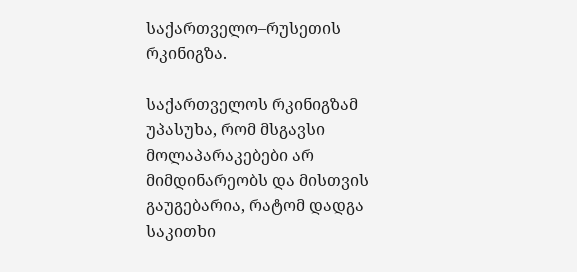საქართველო–რუსეთის რკინიგზა.

საქართველოს რკინიგზამ უპასუხა, რომ მსგავსი მოლაპარაკებები არ მიმდინარეობს და მისთვის გაუგებარია, რატომ დადგა საკითხი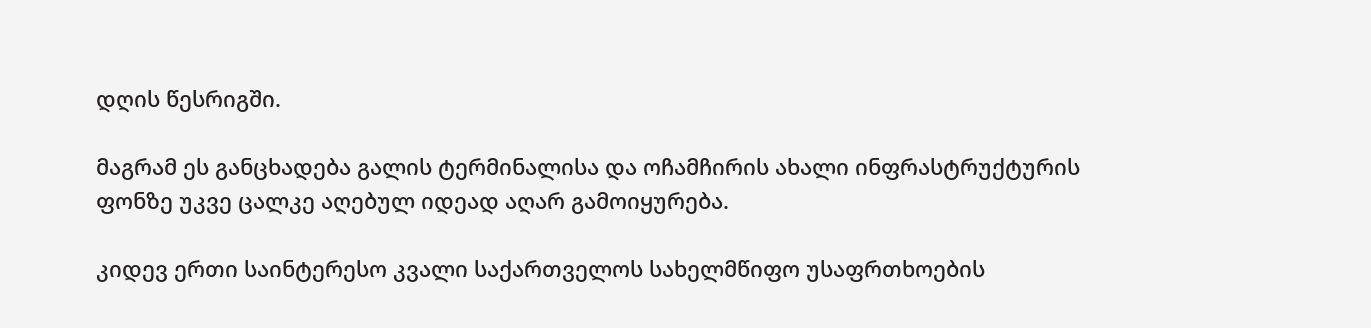დღის წესრიგში.

მაგრამ ეს განცხადება გალის ტერმინალისა და ოჩამჩირის ახალი ინფრასტრუქტურის ფონზე უკვე ცალკე აღებულ იდეად აღარ გამოიყურება.

კიდევ ერთი საინტერესო კვალი საქართველოს სახელმწიფო უსაფრთხოების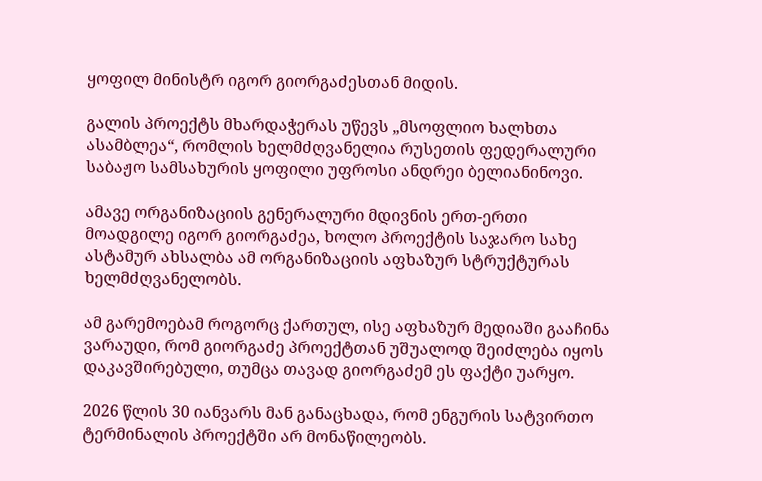ყოფილ მინისტრ იგორ გიორგაძესთან მიდის.

გალის პროექტს მხარდაჭერას უწევს „მსოფლიო ხალხთა ასამბლეა“, რომლის ხელმძღვანელია რუსეთის ფედერალური საბაჟო სამსახურის ყოფილი უფროსი ანდრეი ბელიანინოვი.

ამავე ორგანიზაციის გენერალური მდივნის ერთ-ერთი მოადგილე იგორ გიორგაძეა, ხოლო პროექტის საჯარო სახე ასტამურ ახსალბა ამ ორგანიზაციის აფხაზურ სტრუქტურას ხელმძღვანელობს.

ამ გარემოებამ როგორც ქართულ, ისე აფხაზურ მედიაში გააჩინა ვარაუდი, რომ გიორგაძე პროექტთან უშუალოდ შეიძლება იყოს დაკავშირებული, თუმცა თავად გიორგაძემ ეს ფაქტი უარყო.

2026 წლის 30 იანვარს მან განაცხადა, რომ ენგურის სატვირთო ტერმინალის პროექტში არ მონაწილეობს.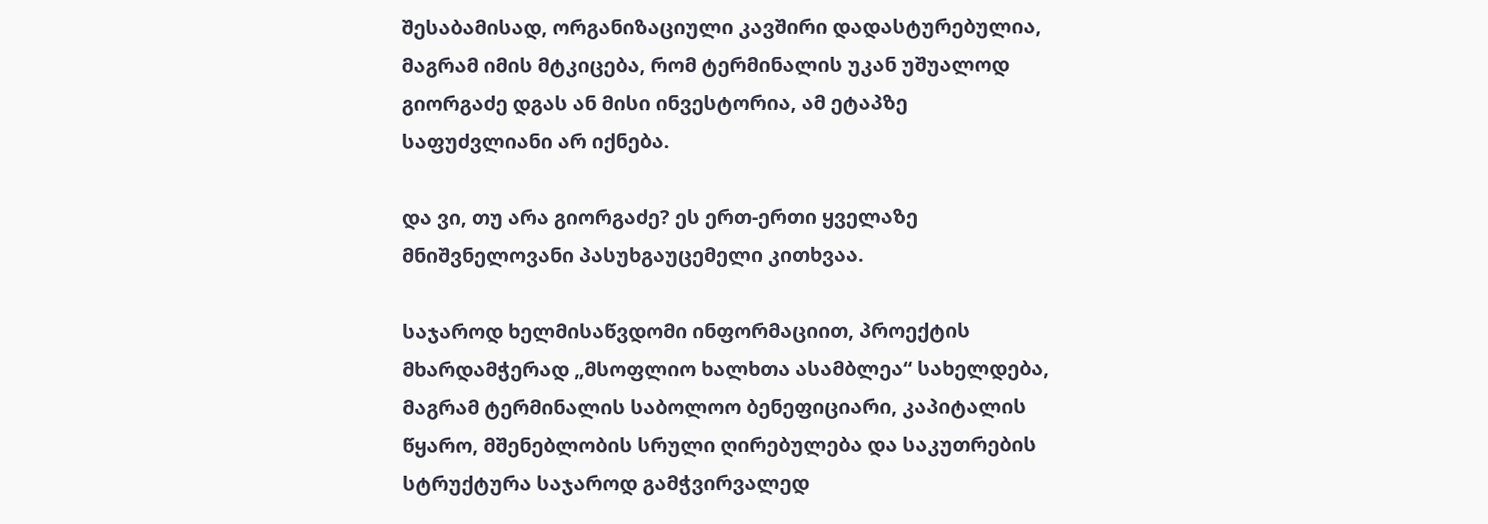შესაბამისად, ორგანიზაციული კავშირი დადასტურებულია, მაგრამ იმის მტკიცება, რომ ტერმინალის უკან უშუალოდ გიორგაძე დგას ან მისი ინვესტორია, ამ ეტაპზე საფუძვლიანი არ იქნება.

და ვი, თუ არა გიორგაძე? ეს ერთ-ერთი ყველაზე მნიშვნელოვანი პასუხგაუცემელი კითხვაა.

საჯაროდ ხელმისაწვდომი ინფორმაციით, პროექტის მხარდამჭერად „მსოფლიო ხალხთა ასამბლეა“ სახელდება, მაგრამ ტერმინალის საბოლოო ბენეფიციარი, კაპიტალის წყარო, მშენებლობის სრული ღირებულება და საკუთრების სტრუქტურა საჯაროდ გამჭვირვალედ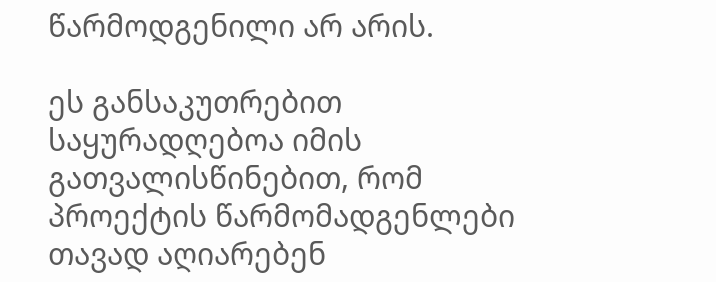წარმოდგენილი არ არის.

ეს განსაკუთრებით საყურადღებოა იმის გათვალისწინებით, რომ პროექტის წარმომადგენლები თავად აღიარებენ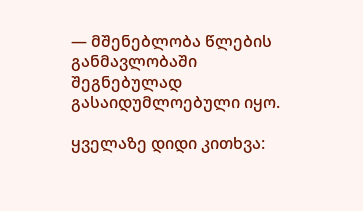— მშენებლობა წლების განმავლობაში შეგნებულად გასაიდუმლოებული იყო.

ყველაზე დიდი კითხვა: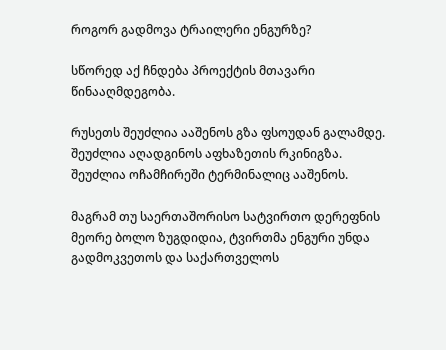როგორ გადმოვა ტრაილერი ენგურზე?

სწორედ აქ ჩნდება პროექტის მთავარი წინააღმდეგობა.

რუსეთს შეუძლია ააშენოს გზა ფსოუდან გალამდე. შეუძლია აღადგინოს აფხაზეთის რკინიგზა. შეუძლია ოჩამჩირეში ტერმინალიც ააშენოს.

მაგრამ თუ საერთაშორისო სატვირთო დერეფნის მეორე ბოლო ზუგდიდია, ტვირთმა ენგური უნდა გადმოკვეთოს და საქართველოს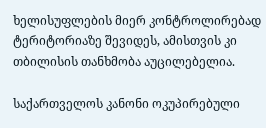ხელისუფლების მიერ კონტროლირებად ტერიტორიაზე შევიდეს, ამისთვის კი თბილისის თანხმობა აუცილებელია.

საქართველოს კანონი ოკუპირებული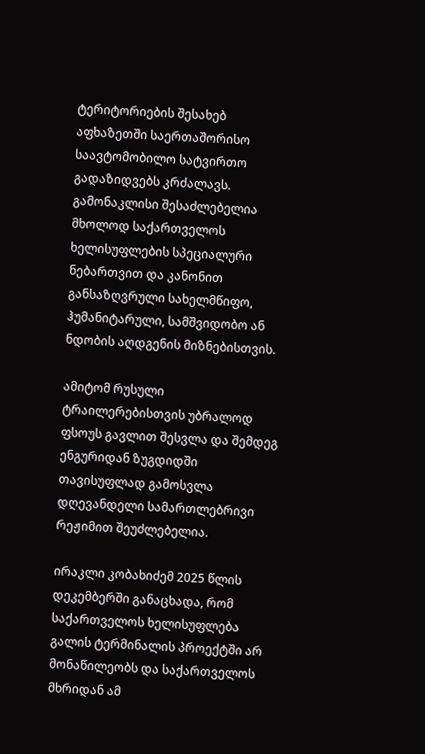ტერიტორიების შესახებ აფხაზეთში საერთაშორისო საავტომობილო სატვირთო გადაზიდვებს კრძალავს. გამონაკლისი შესაძლებელია მხოლოდ საქართველოს ხელისუფლების სპეციალური ნებართვით და კანონით განსაზღვრული სახელმწიფო, ჰუმანიტარული, სამშვიდობო ან ნდობის აღდგენის მიზნებისთვის.

ამიტომ რუსული ტრაილერებისთვის უბრალოდ ფსოუს გავლით შესვლა და შემდეგ ენგურიდან ზუგდიდში თავისუფლად გამოსვლა დღევანდელი სამართლებრივი რეჟიმით შეუძლებელია.

ირაკლი კობახიძემ 2025 წლის დეკემბერში განაცხადა, რომ საქართველოს ხელისუფლება გალის ტერმინალის პროექტში არ მონაწილეობს და საქართველოს მხრიდან ამ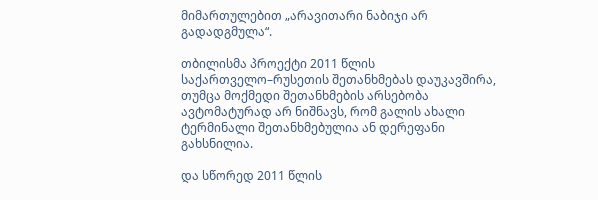მიმართულებით „არავითარი ნაბიჯი არ გადადგმულა“.

თბილისმა პროექტი 2011 წლის საქართველო–რუსეთის შეთანხმებას დაუკავშირა, თუმცა მოქმედი შეთანხმების არსებობა ავტომატურად არ ნიშნავს, რომ გალის ახალი ტერმინალი შეთანხმებულია ან დერეფანი გახსნილია.

და სწორედ 2011 წლის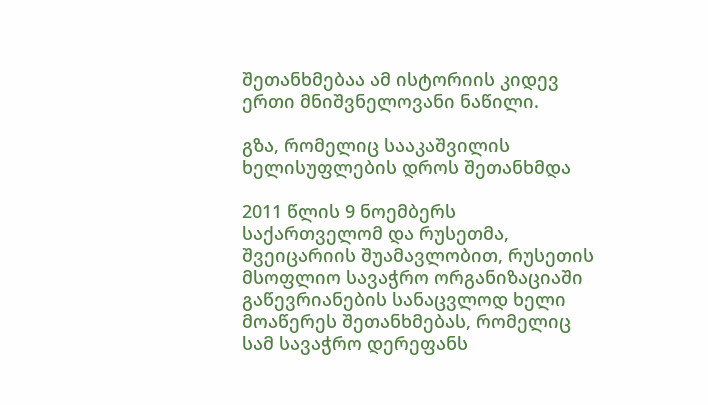შეთანხმებაა ამ ისტორიის კიდევ ერთი მნიშვნელოვანი ნაწილი.

გზა, რომელიც სააკაშვილის ხელისუფლების დროს შეთანხმდა

2011 წლის 9 ნოემბერს საქართველომ და რუსეთმა, შვეიცარიის შუამავლობით, რუსეთის მსოფლიო სავაჭრო ორგანიზაციაში გაწევრიანების სანაცვლოდ ხელი მოაწერეს შეთანხმებას, რომელიც სამ სავაჭრო დერეფანს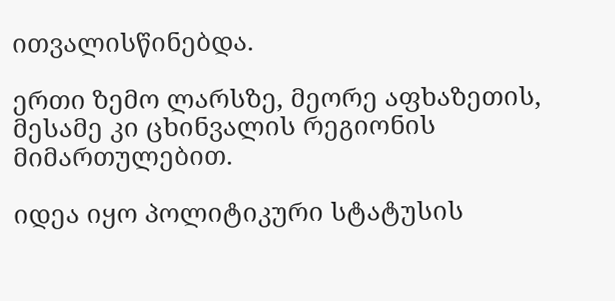ითვალისწინებდა.

ერთი ზემო ლარსზე, მეორე აფხაზეთის, მესამე კი ცხინვალის რეგიონის მიმართულებით.

იდეა იყო პოლიტიკური სტატუსის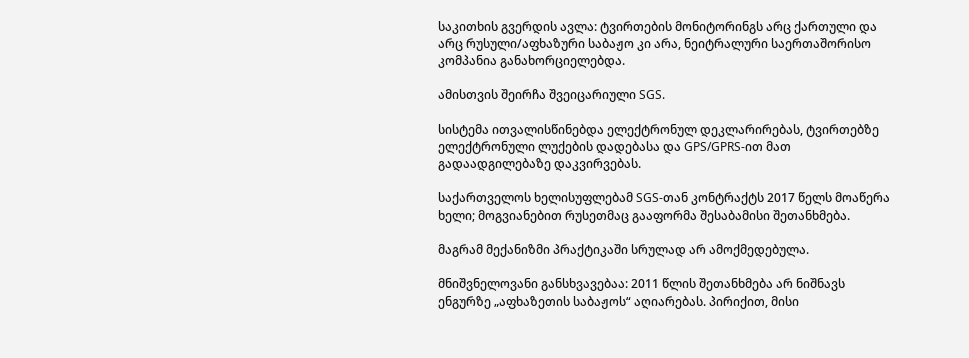საკითხის გვერდის ავლა: ტვირთების მონიტორინგს არც ქართული და არც რუსული/აფხაზური საბაჟო კი არა, ნეიტრალური საერთაშორისო კომპანია განახორციელებდა.

ამისთვის შეირჩა შვეიცარიული SGS.

სისტემა ითვალისწინებდა ელექტრონულ დეკლარირებას, ტვირთებზე ელექტრონული ლუქების დადებასა და GPS/GPRS-ით მათ გადაადგილებაზე დაკვირვებას.

საქართველოს ხელისუფლებამ SGS-თან კონტრაქტს 2017 წელს მოაწერა ხელი; მოგვიანებით რუსეთმაც გააფორმა შესაბამისი შეთანხმება.

მაგრამ მექანიზმი პრაქტიკაში სრულად არ ამოქმედებულა.

მნიშვნელოვანი განსხვავებაა: 2011 წლის შეთანხმება არ ნიშნავს ენგურზე „აფხაზეთის საბაჟოს“ აღიარებას. პირიქით, მისი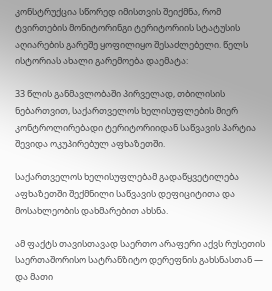კონსტრუქცია სწორედ იმისთვის შეიქმნა, რომ ტვირთების მონიტორინგი ტერიტორიის სტატუსის აღიარების გარეშე ყოფილიყო შესაძლებელი. წელს ისტორიას ახალი გარემოება დაემატა:

33 წლის განმავლობაში პირველად, თბილისის ნებართვით, საქართველოს ხელისუფლების მიერ კონტროლირებადი ტერიტორიიდან საწვავის პარტია შევიდა ოკუპირებულ აფხაზეთში.

საქართველოს ხელისუფლებამ გადაწყვეტილება აფხაზეთში შექმნილი საწვავის დეფიციტითა და მოსახლეობის დახმარებით ახსნა.

ამ ფაქტს თავისთავად საერთო არაფერი აქვს რუსეთის საერთაშორისო სატრანზიტო დერეფნის გახსნასთან — და მათი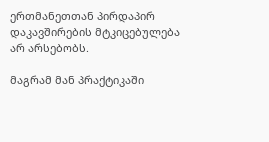ერთმანეთთან პირდაპირ დაკავშირების მტკიცებულება არ არსებობს.

მაგრამ მან პრაქტიკაში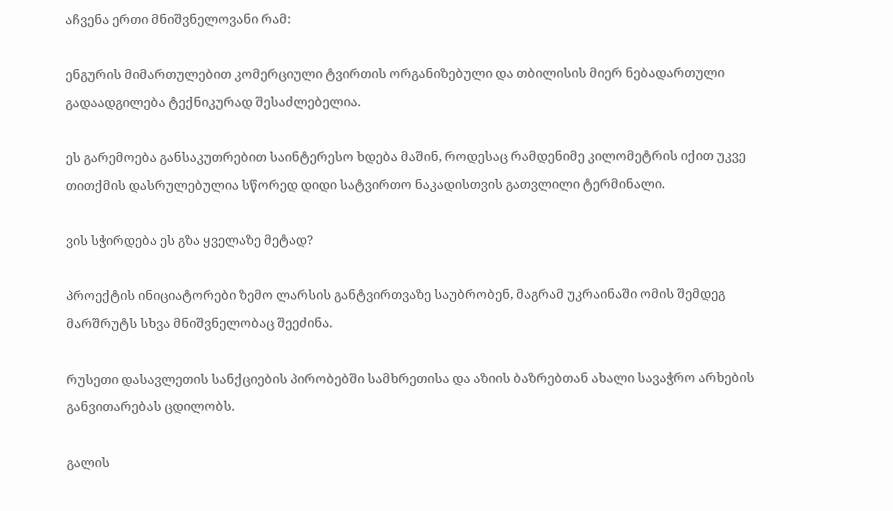აჩვენა ერთი მნიშვნელოვანი რამ:

ენგურის მიმართულებით კომერციული ტვირთის ორგანიზებული და თბილისის მიერ ნებადართული გადაადგილება ტექნიკურად შესაძლებელია.

ეს გარემოება განსაკუთრებით საინტერესო ხდება მაშინ, როდესაც რამდენიმე კილომეტრის იქით უკვე თითქმის დასრულებულია სწორედ დიდი სატვირთო ნაკადისთვის გათვლილი ტერმინალი.

ვის სჭირდება ეს გზა ყველაზე მეტად?

პროექტის ინიციატორები ზემო ლარსის განტვირთვაზე საუბრობენ, მაგრამ უკრაინაში ომის შემდეგ მარშრუტს სხვა მნიშვნელობაც შეეძინა.

რუსეთი დასავლეთის სანქციების პირობებში სამხრეთისა და აზიის ბაზრებთან ახალი სავაჭრო არხების განვითარებას ცდილობს.

გალის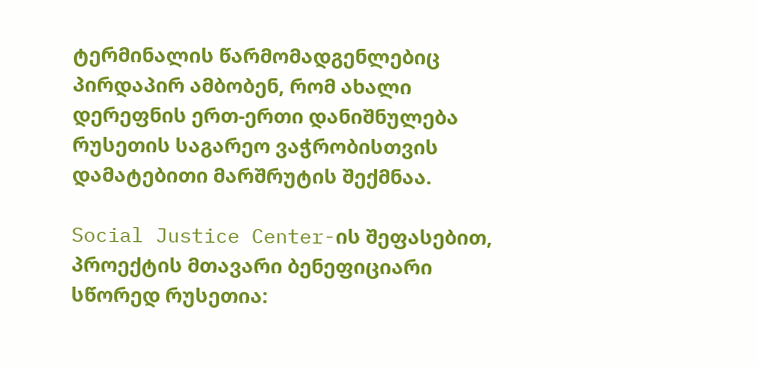ტერმინალის წარმომადგენლებიც პირდაპირ ამბობენ, რომ ახალი დერეფნის ერთ-ერთი დანიშნულება რუსეთის საგარეო ვაჭრობისთვის დამატებითი მარშრუტის შექმნაა.

Social Justice Center-ის შეფასებით, პროექტის მთავარი ბენეფიციარი სწორედ რუსეთია: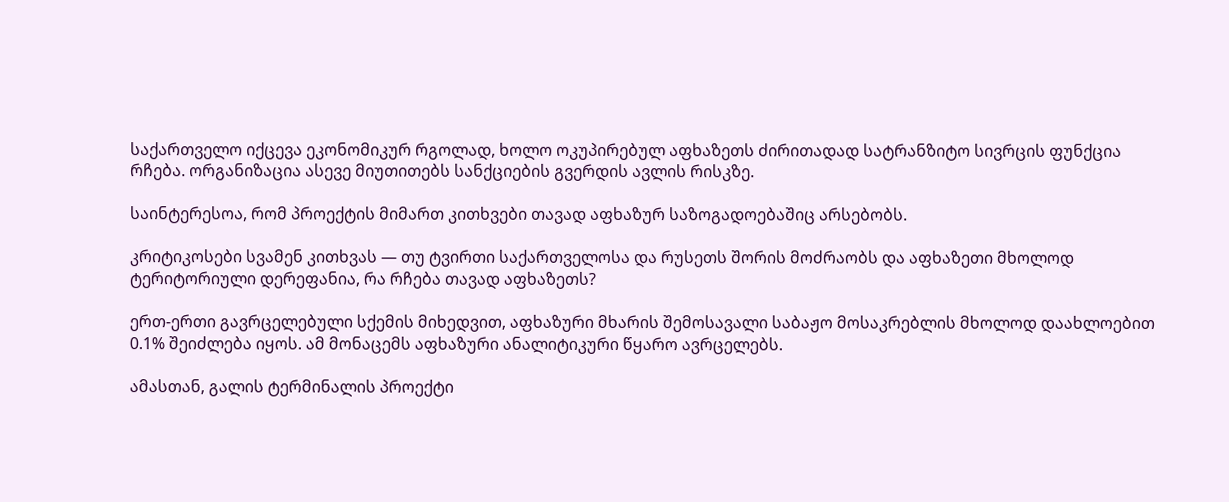საქართველო იქცევა ეკონომიკურ რგოლად, ხოლო ოკუპირებულ აფხაზეთს ძირითადად სატრანზიტო სივრცის ფუნქცია რჩება. ორგანიზაცია ასევე მიუთითებს სანქციების გვერდის ავლის რისკზე.

საინტერესოა, რომ პროექტის მიმართ კითხვები თავად აფხაზურ საზოგადოებაშიც არსებობს.

კრიტიკოსები სვამენ კითხვას — თუ ტვირთი საქართველოსა და რუსეთს შორის მოძრაობს და აფხაზეთი მხოლოდ ტერიტორიული დერეფანია, რა რჩება თავად აფხაზეთს?

ერთ-ერთი გავრცელებული სქემის მიხედვით, აფხაზური მხარის შემოსავალი საბაჟო მოსაკრებლის მხოლოდ დაახლოებით 0.1% შეიძლება იყოს. ამ მონაცემს აფხაზური ანალიტიკური წყარო ავრცელებს.

ამასთან, გალის ტერმინალის პროექტი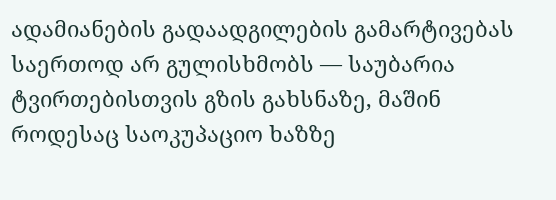ადამიანების გადაადგილების გამარტივებას საერთოდ არ გულისხმობს — საუბარია ტვირთებისთვის გზის გახსნაზე, მაშინ როდესაც საოკუპაციო ხაზზე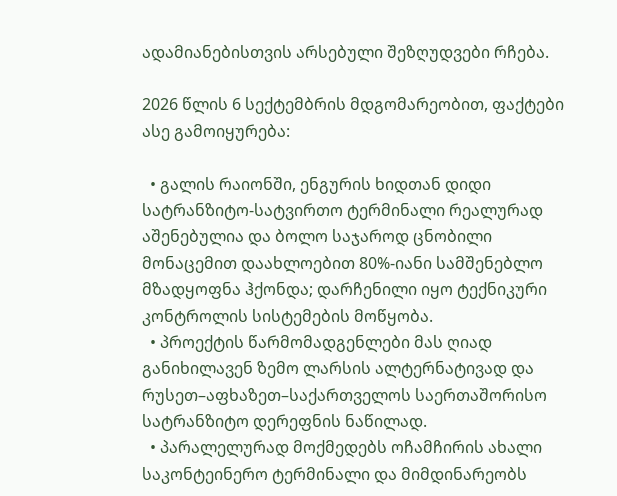ადამიანებისთვის არსებული შეზღუდვები რჩება.

2026 წლის 6 სექტემბრის მდგომარეობით, ფაქტები ასე გამოიყურება:

  • გალის რაიონში, ენგურის ხიდთან დიდი სატრანზიტო-სატვირთო ტერმინალი რეალურად აშენებულია და ბოლო საჯაროდ ცნობილი მონაცემით დაახლოებით 80%-იანი სამშენებლო მზადყოფნა ჰქონდა; დარჩენილი იყო ტექნიკური კონტროლის სისტემების მოწყობა.
  • პროექტის წარმომადგენლები მას ღიად განიხილავენ ზემო ლარსის ალტერნატივად და რუსეთ–აფხაზეთ–საქართველოს საერთაშორისო სატრანზიტო დერეფნის ნაწილად.
  • პარალელურად მოქმედებს ოჩამჩირის ახალი საკონტეინერო ტერმინალი და მიმდინარეობს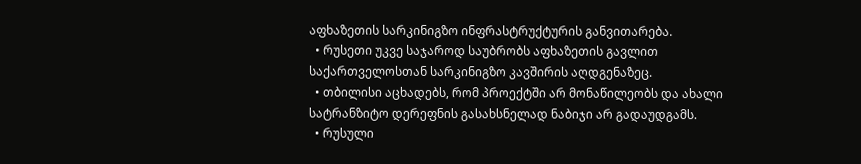აფხაზეთის სარკინიგზო ინფრასტრუქტურის განვითარება.
  • რუსეთი უკვე საჯაროდ საუბრობს აფხაზეთის გავლით საქართველოსთან სარკინიგზო კავშირის აღდგენაზეც.
  • თბილისი აცხადებს, რომ პროექტში არ მონაწილეობს და ახალი სატრანზიტო დერეფნის გასახსნელად ნაბიჯი არ გადაუდგამს.
  • რუსული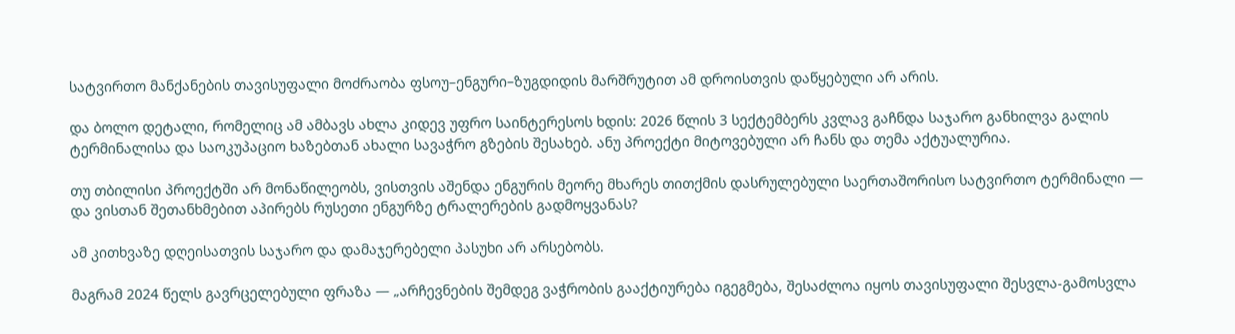სატვირთო მანქანების თავისუფალი მოძრაობა ფსოუ–ენგური–ზუგდიდის მარშრუტით ამ დროისთვის დაწყებული არ არის.

და ბოლო დეტალი, რომელიც ამ ამბავს ახლა კიდევ უფრო საინტერესოს ხდის: 2026 წლის 3 სექტემბერს კვლავ გაჩნდა საჯარო განხილვა გალის ტერმინალისა და საოკუპაციო ხაზებთან ახალი სავაჭრო გზების შესახებ. ანუ პროექტი მიტოვებული არ ჩანს და თემა აქტუალურია.

თუ თბილისი პროექტში არ მონაწილეობს, ვისთვის აშენდა ენგურის მეორე მხარეს თითქმის დასრულებული საერთაშორისო სატვირთო ტერმინალი — და ვისთან შეთანხმებით აპირებს რუსეთი ენგურზე ტრალერების გადმოყვანას?

ამ კითხვაზე დღეისათვის საჯარო და დამაჯერებელი პასუხი არ არსებობს.

მაგრამ 2024 წელს გავრცელებული ფრაზა — „არჩევნების შემდეგ ვაჭრობის გააქტიურება იგეგმება, შესაძლოა იყოს თავისუფალი შესვლა-გამოსვლა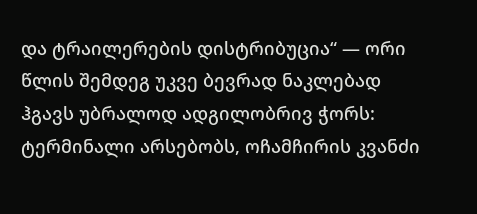და ტრაილერების დისტრიბუცია“ — ორი წლის შემდეგ უკვე ბევრად ნაკლებად ჰგავს უბრალოდ ადგილობრივ ჭორს: ტერმინალი არსებობს, ოჩამჩირის კვანძი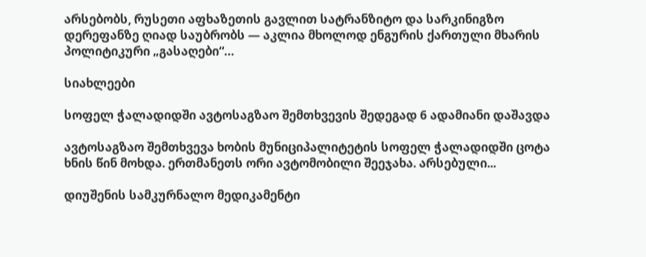არსებობს, რუსეთი აფხაზეთის გავლით სატრანზიტო და სარკინიგზო დერეფანზე ღიად საუბრობს — აკლია მხოლოდ ენგურის ქართული მხარის პოლიტიკური „გასაღები“…

სიახლეები

სოფელ ჭალადიდში ავტოსაგზაო შემთხვევის შედეგად 6 ადამიანი დაშავდა

ავტოსაგზაო შემთხვევა ხობის მუნიციპალიტეტის სოფელ ჭალადიდში ცოტა ხნის წინ მოხდა. ერთმანეთს ორი ავტომობილი შეეჯახა. არსებული...

დიუშენის სამკურნალო მედიკამენტი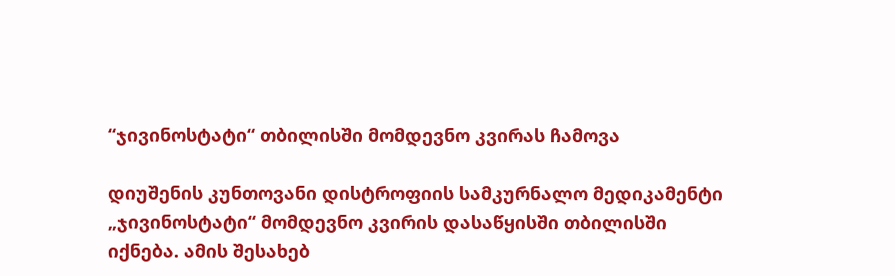“ჯივინოსტატი“ თბილისში მომდევნო კვირას ჩამოვა

დიუშენის კუნთოვანი დისტროფიის სამკურნალო მედიკამენტი „ჯივინოსტატი“ მომდევნო კვირის დასაწყისში თბილისში იქნება. ამის შესახებ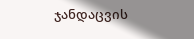ჯანდაცვის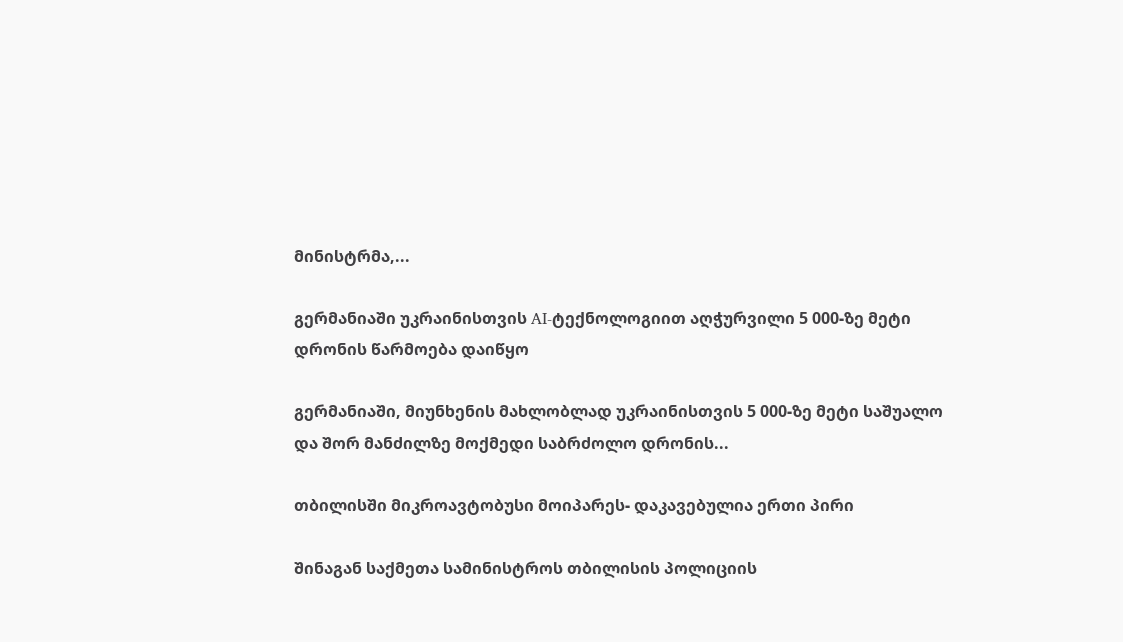მინისტრმა,...

გერმანიაში უკრაინისთვის AI-ტექნოლოგიით აღჭურვილი 5 000-ზე მეტი დრონის წარმოება დაიწყო

გერმანიაში, მიუნხენის მახლობლად უკრაინისთვის 5 000-ზე მეტი საშუალო და შორ მანძილზე მოქმედი საბრძოლო დრონის...

თბილისში მიკროავტობუსი მოიპარეს- დაკავებულია ერთი პირი

შინაგან საქმეთა სამინისტროს თბილისის პოლიციის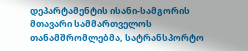დეპარტამენტის ისანი-სამგორის მთავარი სამმართველოს თანამშრომლებმა, სატრანსპორტო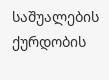საშუალების ქურდობის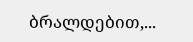ბრალდებით,...